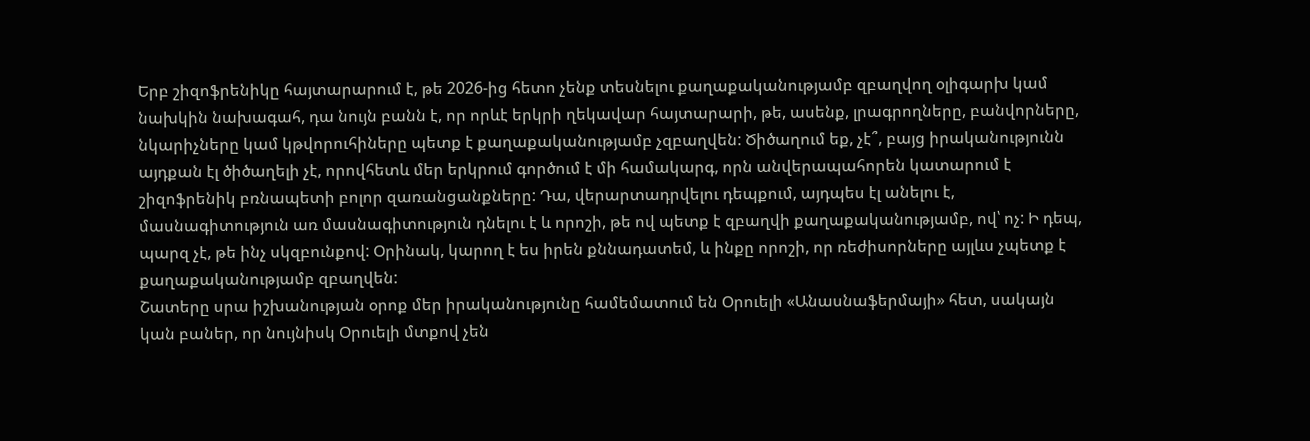Երբ շիզոֆրենիկը հայտարարում է, թե 2026-ից հետո չենք տեսնելու քաղաքականությամբ զբաղվող օլիգարխ կամ նախկին նախագահ, դա նույն բանն է, որ որևէ երկրի ղեկավար հայտարարի, թե, ասենք, լրագրողները, բանվորները, նկարիչները կամ կթվորուհիները պետք է քաղաքականությամբ չզբաղվեն: Ծիծաղում եք, չէ՞, բայց իրականությունն այդքան էլ ծիծաղելի չէ, որովհետև մեր երկրում գործում է մի համակարգ, որն անվերապահորեն կատարում է շիզոֆրենիկ բռնապետի բոլոր զառանցանքները: Դա, վերարտադրվելու դեպքում, այդպես էլ անելու է, մասնագիտություն առ մասնագիտություն դնելու է և որոշի, թե ով պետք է զբաղվի քաղաքականությամբ, ով՝ ոչ: Ի դեպ, պարզ չէ, թե ինչ սկզբունքով: Օրինակ, կարող է ես իրեն քննադատեմ, և ինքը որոշի, որ ռեժիսորները այլևս չպետք է քաղաքականությամբ զբաղվեն:
Շատերը սրա իշխանության օրոք մեր իրականությունը համեմատում են Օրուելի «Անասնաֆերմայի» հետ, սակայն կան բաներ, որ նույնիսկ Օրուելի մտքով չեն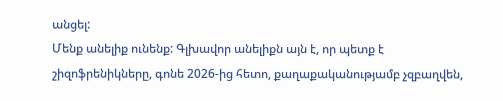անցել:
Մենք անելիք ունենք: Գլխավոր անելիքն այն է, որ պետք է շիզոֆրենիկները, գոնե 2026-ից հետո, քաղաքականությամբ չզբաղվեն,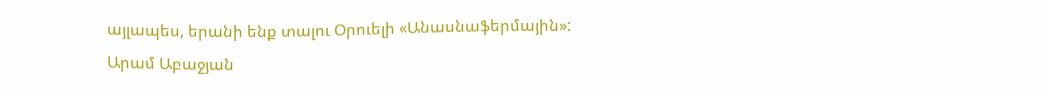այլապես, երանի ենք տալու Օրուելի «Անասնաֆերմային»:
Արամ Աբաջյան